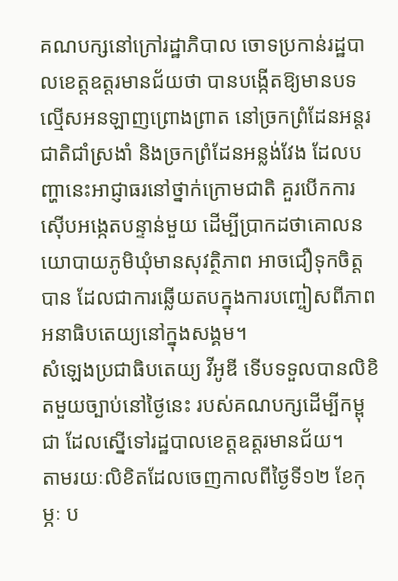គណបក្សនៅក្រៅរដ្ឋាភិបាល ចោទប្រកាន់រដ្ឋបាលខេត្តឧត្តរមានជ័យថា បានបង្កើតឱ្យមានបទល្មើសអនឡាញព្រោងព្រាត នៅច្រកព្រំដែនអន្តរជាតិជាំស្រងាំ និងច្រកព្រំដែនអន្លង់វែង ដែលបញ្ហានេះអាជ្ញាធរនៅថ្នាក់ក្រោមជាតិ គួរបើកការស៊ើបអង្កេតបន្ទាន់មួយ ដើម្បីប្រាកដថាគោលនយោបាយភូមិឃុំមានសុវត្ថិភាព អាចជឿទុកចិត្តបាន ដែលជាការឆ្លើយតបក្នុងការបញ្ចៀសពីភាពអនាធិបតេយ្យនៅក្នុងសង្គម។
សំឡេងប្រជាធិបតេយ្យ វីអូឌី ទើបទទួលបានលិខិតមួយច្បាប់នៅថ្ងៃនេះ របស់គណបក្សដើម្បីកម្ពុជា ដែលស្នើទៅរដ្ឋបាលខេត្តឧត្តរមានជ័យ។
តាមរយៈលិខិតដែលចេញកាលពីថ្ងៃទី១២ ខែកុម្ភៈ ប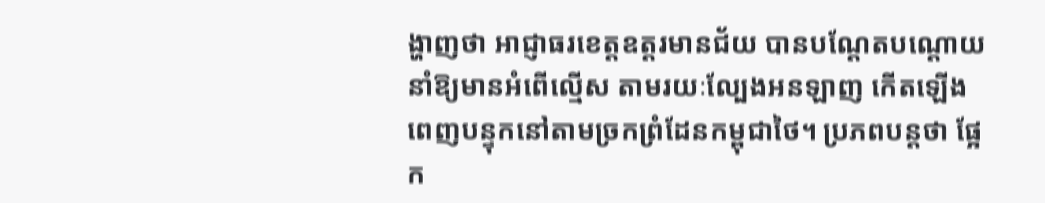ង្ហាញថា អាជ្ញាធរខេត្តឧត្តរមានជ័យ បានបណ្តែតបណ្តោយនាំឱ្យមានអំពើល្មើស តាមរយៈល្បែងអនឡាញ កើតឡើងពេញបន្ទុកនៅតាមច្រកព្រំដែនកម្ពុជាថៃ។ ប្រភពបន្តថា ផ្អែក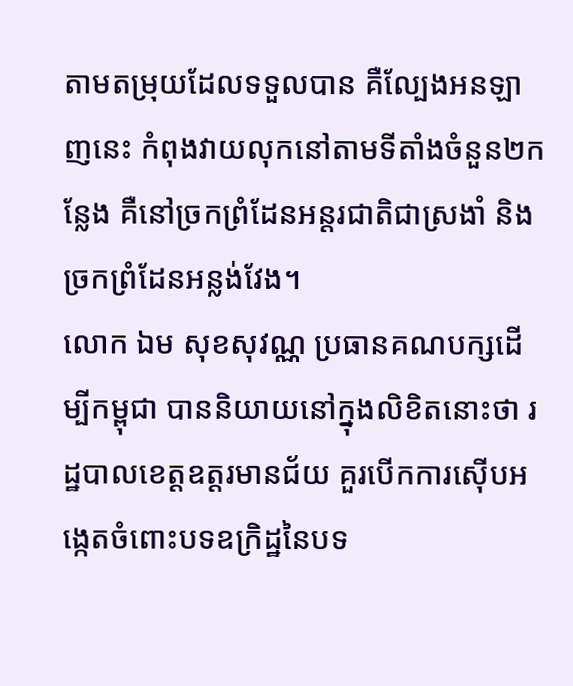តាមតម្រុយដែលទទួលបាន គឺល្បែងអនឡាញនេះ កំពុងវាយលុកនៅតាមទីតាំងចំនួន២កន្លែង គឺនៅច្រកព្រំដែនអន្តរជាតិជាស្រងាំ និងច្រកព្រំដែនអន្លង់វែង។
លោក ឯម សុខសុវណ្ណ ប្រធានគណបក្សដើម្បីកម្ពុជា បាននិយាយនៅក្នុងលិខិតនោះថា រដ្ឋបាលខេត្តឧត្តរមានជ័យ គួរបើកការស៊ើបអង្កេតចំពោះបទឧក្រិដ្ឋនៃបទ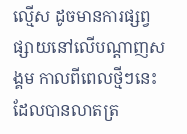ល្មើស ដូចមានការផ្សព្វផ្សាយនៅលើបណ្តាញសង្គម កាលពីពេលថ្មីៗនេះ ដែលបានលាតត្រ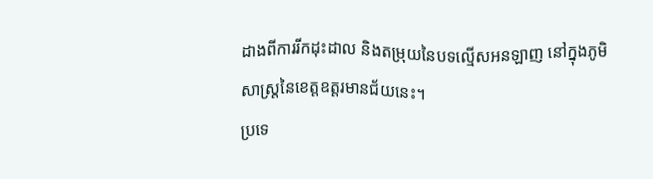ដាងពីការរីកដុះដាល និងតម្រុយនៃបទល្មើសអនឡាញ នៅក្នុងភូមិសាស្រ្តនៃខេត្តឧត្តរមានជ័យនេះ។
ប្រទេ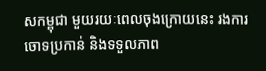សកម្ពុជា មួយរយៈពេលចុងក្រោយនេះ រងការចោទប្រកាន់ និងទទួលភាព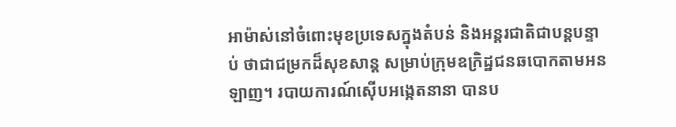អាម៉ាស់នៅចំពោះមុខប្រទេសក្នុងតំបន់ និងអន្តរជាតិជាបន្តបន្ទាប់ ថាជាជម្រកដ៏សុខសាន្ត សម្រាប់ក្រុមឧក្រិដ្ឋជនឆបោកតាមអនឡាញ។ របាយការណ៍ស៊ើបអង្កេតនានា បានប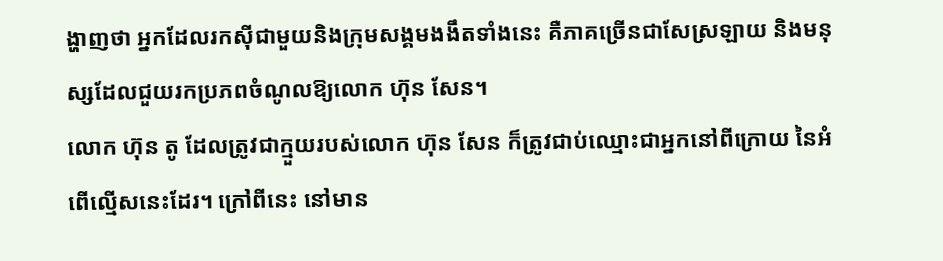ង្ហាញថា អ្នកដែលរកស៊ីជាមួយនិងក្រុមសង្គមងងឹតទាំងនេះ គឺភាគច្រើនជាសែស្រឡាយ និងមនុស្សដែលជួយរកប្រភពចំណូលឱ្យលោក ហ៊ុន សែន។
លោក ហ៊ុន តូ ដែលត្រូវជាក្មួយរបស់លោក ហ៊ុន សែន ក៏ត្រូវជាប់ឈ្មោះជាអ្នកនៅពីក្រោយ នៃអំពើល្មើសនេះដែរ។ ក្រៅពីនេះ នៅមាន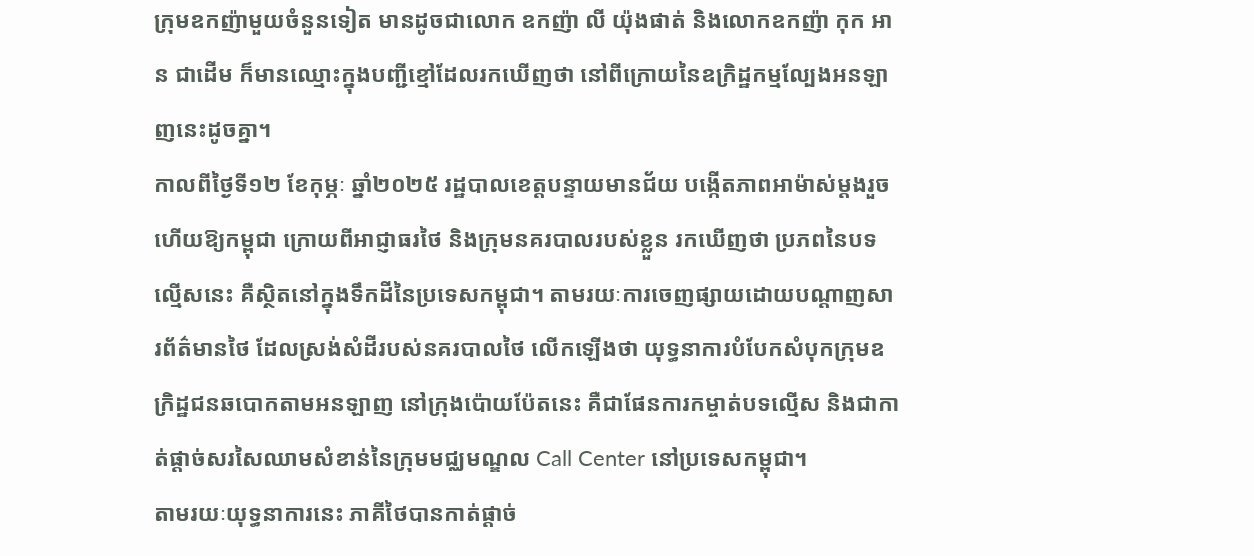ក្រុមឧកញ៉ាមួយចំនួនទៀត មានដូចជាលោក ឧកញ៉ា លី យ៉ុងផាត់ និងលោកឧកញ៉ា កុក អាន ជាដើម ក៏មានឈ្មោះក្នុងបញ្ជីខ្មៅដែលរកឃើញថា នៅពីក្រោយនៃឧក្រិដ្ឋកម្មល្បែងអនឡាញនេះដូចគ្នា។
កាលពីថ្ងៃទី១២ ខែកុម្ភៈ ឆ្នាំ២០២៥ រដ្ឋបាលខេត្តបន្ទាយមានជ័យ បង្កើតភាពអាម៉ាស់ម្តងរួចហើយឱ្យកម្ពុជា ក្រោយពីអាជ្ញាធរថៃ និងក្រុមនគរបាលរបស់ខ្លួន រកឃើញថា ប្រភពនៃបទល្មើសនេះ គឺស្ថិតនៅក្នុងទឹកដីនៃប្រទេសកម្ពុជា។ តាមរយៈការចេញផ្សាយដោយបណ្តាញសារព័ត៌មានថៃ ដែលស្រង់សំដីរបស់នគរបាលថៃ លើកឡើងថា យុទ្ធនាការបំបែកសំបុកក្រុមឧក្រិដ្ឋជនឆបោកតាមអនឡាញ នៅក្រុងប៉ោយប៉ែតនេះ គឺជាផែនការកម្ចាត់បទល្មើស និងជាកាត់ផ្តាច់សរសៃឈាមសំខាន់នៃក្រុមមជ្ឈមណ្ឌល Call Center នៅប្រទេសកម្ពុជា។
តាមរយៈយុទ្ធនាការនេះ ភាគីថៃបានកាត់ផ្តាច់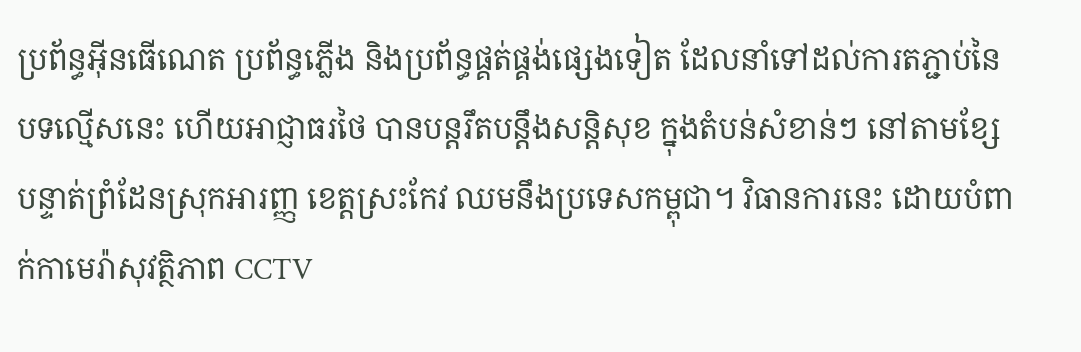ប្រព័ន្ធអ៊ីនធើណេត ប្រព័ន្ធភ្លើង និងប្រព័ន្ធផ្គត់ផ្គង់ផ្សេងទៀត ដែលនាំទៅដល់ការតភ្ជាប់នៃបទល្មើសនេះ ហើយអាជ្ញាធរថៃ បានបន្តរឹតបន្តឹងសន្តិសុខ ក្នុងតំបន់សំខាន់ៗ នៅតាមខ្សែបន្ទាត់ព្រំដែនស្រុកអារញ្ញ ខេត្តស្រះកែវ ឈមនឹងប្រទេសកម្ពុជា។ វិធានការនេះ ដោយបំពាក់កាមេរ៉ាសុវត្ថិភាព CCTV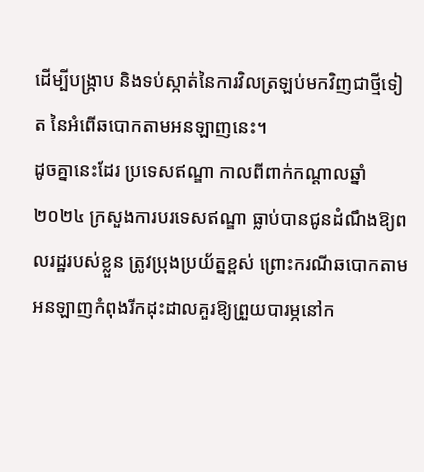ដើម្បីបង្រ្កាប និងទប់ស្កាត់នៃការវិលត្រឡប់មកវិញជាថ្មីទៀត នៃអំពើឆបោកតាមអនឡាញនេះ។
ដូចគ្នានេះដែរ ប្រទេសឥណ្ឌា កាលពីពាក់កណ្តាលឆ្នាំ២០២៤ ក្រសួងការបរទេសឥណ្ឌា ធ្លាប់បានជូនដំណឹងឱ្យពលរដ្ឋរបស់ខ្លួន ត្រូវប្រុងប្រយ័ត្នខ្ពស់ ព្រោះករណីឆបោកតាមអនឡាញកំពុងរីកដុះដាលគួរឱ្យព្រួយបារម្ភនៅក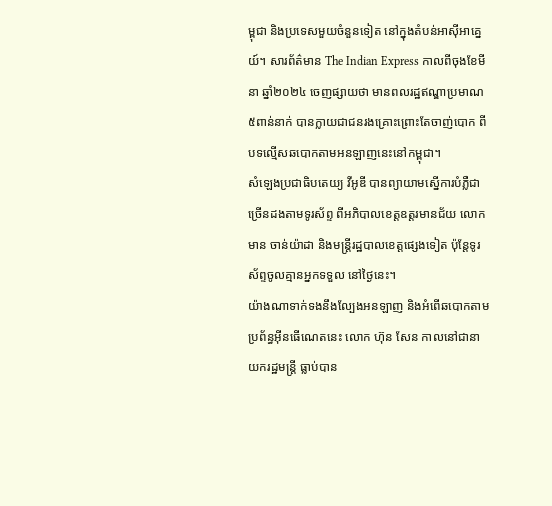ម្ពុជា និងប្រទេសមួយចំនួនទៀត នៅក្នុងតំបន់អាស៊ីអាគ្នេយ៍។ សារព័ត៌មាន The Indian Express កាលពីចុងខែមីនា ឆ្នាំ២០២៤ ចេញផ្សាយថា មានពលរដ្ឋឥណ្ឌាប្រមាណ៥ពាន់នាក់ បានក្លាយជាជនរងគ្រោះព្រោះតែចាញ់បោក ពីបទល្មើសឆបោកតាមអនឡាញនេះនៅកម្ពុជា។
សំឡេងប្រជាធិបតេយ្យ វីអូឌី បានព្យាយាមស្នើការបំភ្លឺជាច្រើនដងតាមទូរស័ព្ទ ពីអភិបាលខេត្តឧត្តរមានជ័យ លោក មាន ចាន់យ៉ាដា និងមន្រ្តីរដ្ឋបាលខេត្តផ្សេងទៀត ប៉ុន្តែទូរស័ព្ទចូលគ្មានអ្នកទទួល នៅថ្ងៃនេះ។
យ៉ាងណាទាក់ទងនឹងល្បែងអនឡាញ និងអំពើឆបោកតាមប្រព័ន្ធអ៊ីនធើណេតនេះ លោក ហ៊ុន សែន កាលនៅជានាយករដ្ឋមន្រ្តី ធ្លាប់បាន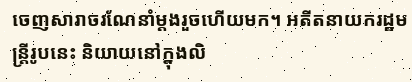ចេញសារាចរណែនាំម្តងរួចហើយមក។ អតីតនាយករដ្ឋមន្រ្តីរូបនេះ និយាយនៅក្នុងលិ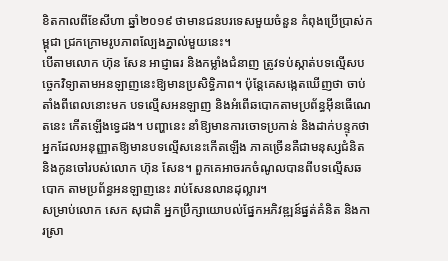ខិតកាលពីខែសីហា ឆ្នាំ២០១៩ ថាមានជនបរទេសមួយចំនួន កំពុងប្រើប្រាស់កម្ពុជា ជ្រកក្រោមរូបភាពល្បែងភ្នាល់មួយនេះ។
បើតាមលោក ហ៊ុន សែន អាជ្ញាធរ និងកម្លាំងជំនាញ ត្រូវទប់ស្កាត់បទល្មើសបច្ចេកវិទ្យាតាមអនឡាញនេះឱ្យមានប្រសិទ្ធិភាព។ ប៉ុន្តែគេសង្កេតឃើញថា ចាប់តាំងពីពេលនោះមក បទល្មើសអនឡាញ និងអំពើឆបោកតាមប្រព័ន្ធអ៊ីនធើណេតនេះ កើតឡើងទ្វេដង។ បញ្ហានេះ នាំឱ្យមានការចោទប្រកាន់ និងដាក់បន្ទុកថា អ្នកដែលអនុញ្ញាតឱ្យមានបទល្មើសនេះកើតឡើង ភាគច្រើនគឺជាមនុស្សជំនិត និងកូនចៅរបស់លោក ហ៊ុន សែន។ ពួកគេអាចរកចំណូលបានពីបទល្មើសឆបោក តាមប្រព័ន្ធអនឡាញនេះ រាប់សែនលានដុល្លារ។
សម្រាប់លោក សេក សុជាតិ អ្នកប្រឹក្សាយោបល់ផ្នែកអភិវឌ្ឍន៍ផ្នត់គំនិត និងការស្រា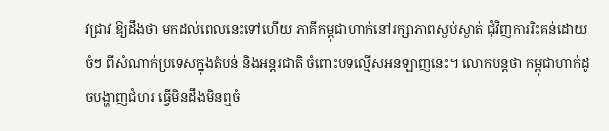វជ្រាវ ឱ្យដឹងថា មកដល់ពេលនេះទៅហើយ ភាគីកម្ពុជាហាក់នៅរក្សាភាពស្ងប់ស្ងាត់ ជុំវិញការរិះគន់ដោយចំៗ ពីសំណាក់ប្រទេសក្នុងតំបន់ និងអន្តរជាតិ ចំពោះបទល្មើសអនឡាញនេះ។ លោកបន្តថា កម្ពុជាហាក់ដូចបង្ហាញជំហរ ធ្វើមិនដឹងមិនឮចំ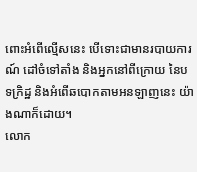ពោះអំពើល្មើសនេះ បើទោះជាមានរបាយការណ៍ ដៅចំទៅតាំង និងអ្នកនៅពីក្រោយ នៃបទក្រិដ្ឋ និងអំពើឆបោកតាមអនឡាញនេះ យ៉ាងណាក៏ដោយ។
លោក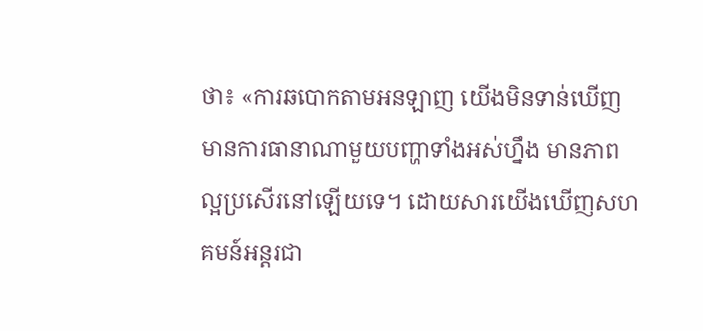ថា៖ «ការឆបោកតាមអនឡាញ យើងមិនទាន់ឃើញមានការធានាណាមួយបញ្ហាទាំងអស់ហ្នឹង មានភាពល្អប្រសើរនៅឡើយទេ។ ដោយសារយើងឃើញសហគមន៍អន្តរជា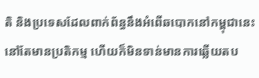តិ និងប្រទេសដែលពាក់ព័ន្ធនឹងអំពើឆបោកនៅកម្ពុជានេះ នៅតែមានប្រតិកម្ម ហើយក៏មិនទាន់មានការឆ្លើយតប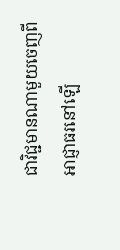ជាវិជ្ជមានណាមួយចេញពីអាជ្ញាធរនៅឡើ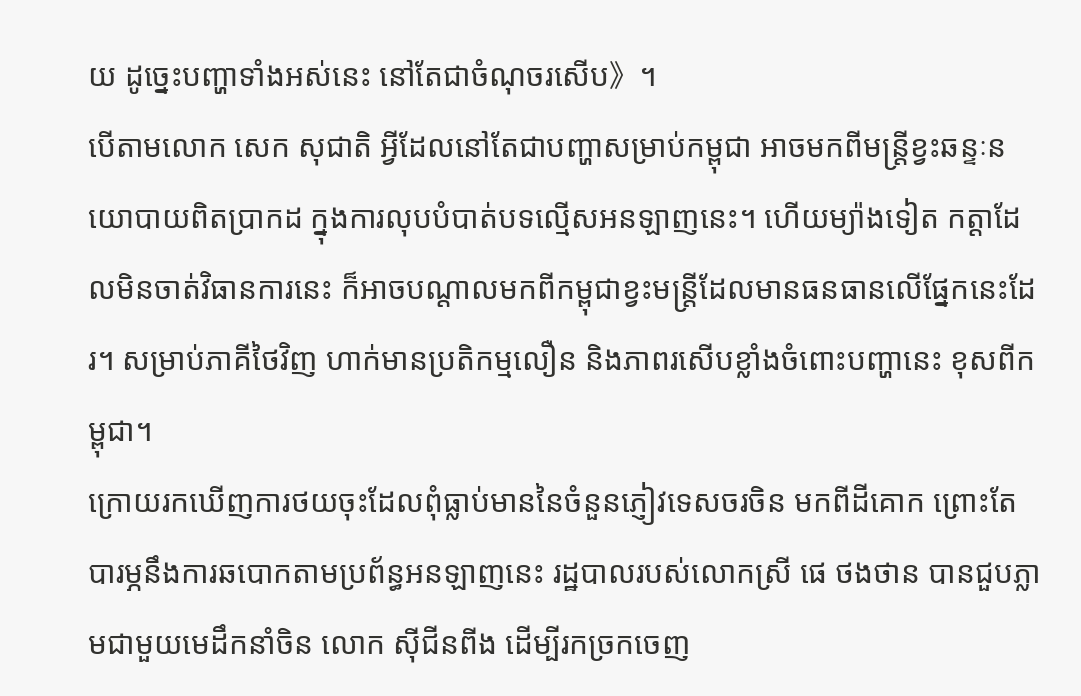យ ដូច្នេះបញ្ហាទាំងអស់នេះ នៅតែជាចំណុចរសើប》។
បើតាមលោក សេក សុជាតិ អ្វីដែលនៅតែជាបញ្ហាសម្រាប់កម្ពុជា អាចមកពីមន្រ្តីខ្វះឆន្ទៈនយោបាយពិតប្រាកដ ក្នុងការលុបបំបាត់បទល្មើសអនឡាញនេះ។ ហើយម្យ៉ាងទៀត កត្តាដែលមិនចាត់វិធានការនេះ ក៏អាចបណ្តាលមកពីកម្ពុជាខ្វះមន្រ្តីដែលមានធនធានលើផ្នែកនេះដែរ។ សម្រាប់ភាគីថៃវិញ ហាក់មានប្រតិកម្មលឿន និងភាពរសើបខ្លាំងចំពោះបញ្ហានេះ ខុសពីកម្ពុជា។
ក្រោយរកឃើញការថយចុះដែលពុំធ្លាប់មាននៃចំនួនភ្ញៀវទេសចរចិន មកពីដីគោក ព្រោះតែបារម្ភនឹងការឆបោកតាមប្រព័ន្ធអនឡាញនេះ រដ្ឋបាលរបស់លោកស្រី ផេ ថងថាន បានជួបភ្លាមជាមួយមេដឹកនាំចិន លោក ស៊ីជីនពីង ដើម្បីរកច្រកចេញ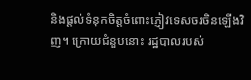និងផ្តល់ទំនុកចិត្តចំពោះភ្ញៀវទេសចរចិនឡើងវិញ។ ក្រោយជំនួបនោះ រដ្ឋបាលរបស់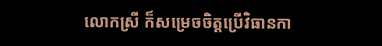លោកស្រី ក៏សម្រេចចិត្តប្រើវិធានកា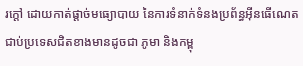រក្តៅ ដោយកាត់ផ្តាច់មធ្យោបាយ នៃការទំនាក់ទំនងប្រព័ន្ធអ៊ីនធើណេត ជាប់ប្រទេសជិតខាងមានដូចជា ភូមា និងកម្ពុ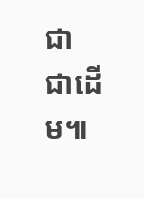ជា ជាដើម៕